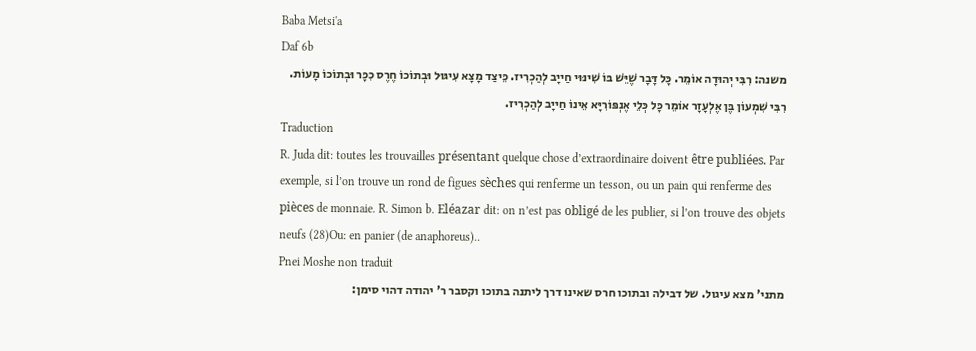Baba Metsi'a
Daf 6b
משנה: רִבִּי יְהוּדָה אוֹמֵר. כָּל דָּבָר שֶׁיֵּשׁ בּוֹ שִׁינּוּי חַייָב לְהַכְרִיז. כֵּיצַד מָצָא עִיגּוּל וּבְתוֹכוֹ חֶרֶס כִכָּר וּבְתוֹכוֹ מָעוֹת. רִבִּי שִׁמְעוֹן בֶּן אֶלְעָזָר אוֹמֵר כָּל כְּלֵי אֶנְפּוֹרִיָּא אֵינוֹ חַייָב לְהַכְרִיז.
Traduction
R. Juda dit: toutes les trouvailles présentant quelque chose d’extraordinaire doivent être publiées. Par exemple, si l’on trouve un rond de figues sèches qui renferme un tesson, ou un pain qui renferme des pièces de monnaie. R. Simon b. Eléazar dit: on n’est pas obligé de les publier, si l’on trouve des objets neufs (28)Ou: en panier (de anaphoreus)..
Pnei Moshe non traduit
מתני' מצא עיגול. של דבילה ובתוכו חרס שאינו דרך ליתנה בתוכו וקסבר ר' יהודה דהוי סימן: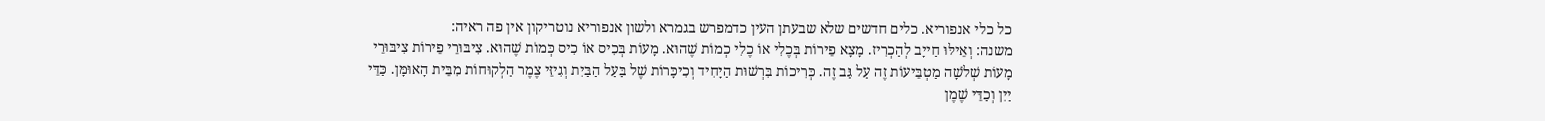כל כלי אנפוריא. כלים חדשים שלא שבעתן העין כדמפרש בגמרא ולשון אנפוריא נוטריקון אין פה ראיה:
משנה: וְאֵילּוּ חַייָב לְהַכְרִיז. מָצָא פֵירוֹת בְּכֶלִי אוֹ כֶלִי כְמוֹת שֶׁהוּא. מָעוֹת בְּכִיס אוֹ כִיס כְּמוֹת שֶׁהוּא. צִיבּוּרֵי פֵירוֹת צִיבּוּרֵי מָעוֹת שְׁלֹשָׁה מַטְבֵּיעוֹת זֶה עַל גַּב זֶה. כְּרִיכוֹת בִּרְשׁוּת הַיָּחִיד וְכִיכָּרוֹת שֶׁל בַּעַל הַבַּיִת וְגִיזֵּי צֶמֶר הַלְקוּחוֹת מִבֵּית הָאוּמָּן. כַּדֵּי יַיִן וְכַדֵּי שֶׁמֶן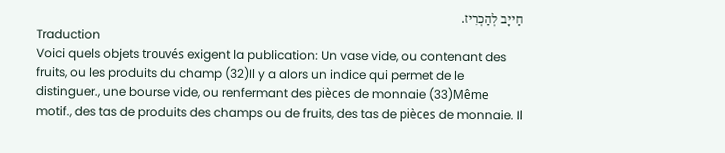חַייָב לְהַכְרִיז.
Traduction
Voici quels objets trouvés exigent la publication: Un vase vide, ou contenant des fruits, ou les produits du champ (32)Il y a alors un indice qui permet de le distinguer., une bourse vide, ou renfermant des pièces de monnaie (33)Même motif., des tas de produits des champs ou de fruits, des tas de pièces de monnaie. Il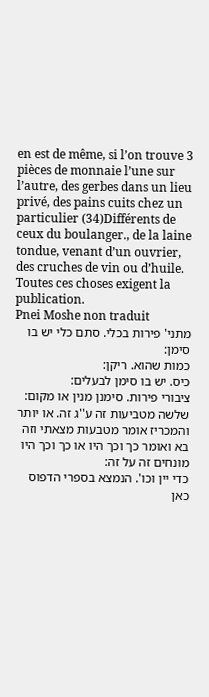en est de même, si l’on trouve 3 pièces de monnaie l’une sur l’autre, des gerbes dans un lieu privé, des pains cuits chez un particulier (34)Différents de ceux du boulanger., de la laine tondue, venant d’un ouvrier, des cruches de vin ou d’huile. Toutes ces choses exigent la publication.
Pnei Moshe non traduit
מתני' פירות בכלי. סתם כלי יש בו סימן:
כמות שהוא. ריקן:
כיס. יש בו סימן לבעלים:
ציבורי פירות. סימנן מנין או מקום:
שלשה מטביעות זה ע''ג זה. או יותר והמכריז אומר מטבעות מצאתי וזה בא ואומר כך וכך היו או כך וכך היו מונחים זה על זה:
כדי יין וכו'. הנמצא בספרי הדפוס כאן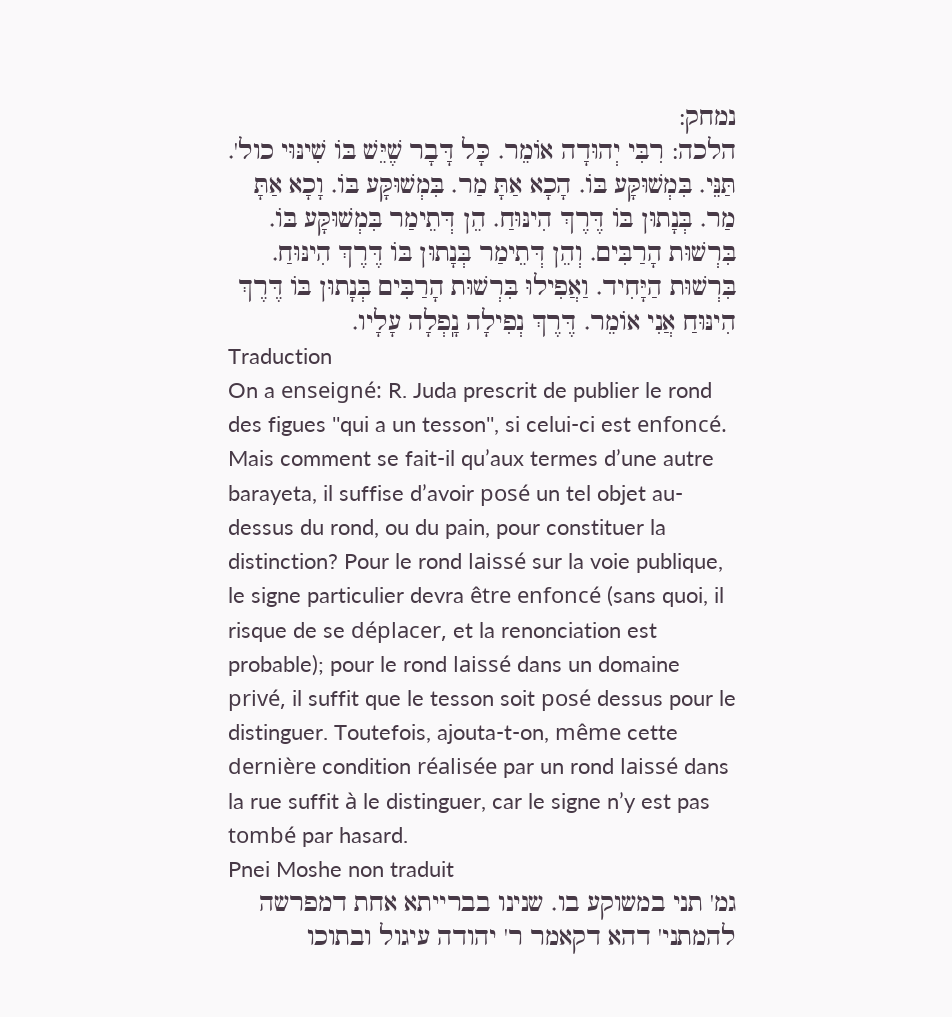נמחק:
הלכה: רִבִּי יְהוּדָה אוֹמֵר. כָּל דָּבָר שֶׁיֵּשׁ בּוֹ שִׁינּוּי כול'. תַּנֵּי. בִּמְשׁוּקָּע בּוֹ. הָכָא אַתָּ מַר. בִּמְשׁוּקָּע בּוֹ. וָכָא אַתָּ מַר. בְּנָתוּן בּוֹ דֶּרֶךְ הִינּוּחַ. הֵן דְּתֵימַר בִּמְשׁוּקָּע בּוֹ. בִּרְשׁוּת הָרַבִּים. וְהֵן דְּתֵימַר בְּנָתוּן בּוֹ דֶּרֶךְ הִינּוּחַ. בִּרְשׁוּת הַיָּחִיד. וַאֲפִילוּ בִּרְשׁוּת הָרַבִּים בְּנָתוּן בּוֹ דֶּרֶךְ הִינּוּחַ אֲנִי אוֹמֵר. דֶּרֶךְ נְפִילָה נָֽפְלָה עָלָיו.
Traduction
On a enseigné: R. Juda prescrit de publier le rond des figues ''qui a un tesson'', si celui-ci est enfoncé. Mais comment se fait-il qu’aux termes d’une autre barayeta, il suffise d’avoir posé un tel objet au-dessus du rond, ou du pain, pour constituer la distinction? Pour le rond laissé sur la voie publique, le signe particulier devra être enfoncé (sans quoi, il risque de se déplacer, et la renonciation est probable); pour le rond laissé dans un domaine privé, il suffit que le tesson soit posé dessus pour le distinguer. Toutefois, ajouta-t-on, même cette dernière condition réalisée par un rond laissé dans la rue suffit à le distinguer, car le signe n’y est pas tombé par hasard.
Pnei Moshe non traduit
גמ' תני במשוקע בו. שנינו בברייתא אחת דמפרשה להמתני' דהא דקאמר ר' יהודה עיגול ובתוכו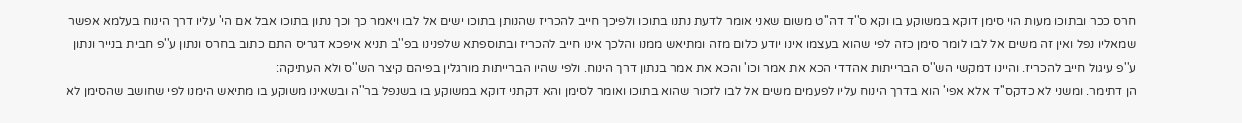חרס ככר ובתוכו מעות הוי סימן דוקא במשוקע בו וקא ס''ד דה''ט משום שאני אומר לדעת נתנו בתוכו ולפיכך חייב להכריז שהנותן בתוכו ישים אל לבו ויאמר כך וכך נתון בתוכו אבל אם הי' עליו דרך הינוח בעלמא אפשר שמאליו נפל ואין זה משים אל לבו לומר סימן כזה לפי שהוא בעצמו אינו יודע כלום מזה ומתיאש ממנו והלכך אינו חייב להכריז ובתוספתא שלפנינו בפ''ב תניא איפכא דגריס התם כתוב בחרס ונתון ע''פ חבית בנייר ונתון ע''פ עיגול חייב להכריז. והיינו דמקשי הש''ס הברייתות אהדדי הכא את אמר וכו' והכא את אמר בנתון דרך הינוח. ולפי שהיו הברייתות מורגלין בפיהם קיצר הש''ס ולא העתיקה:
הן דתימר. ומשני לא כדקס''ד אלא אפי' הוא בדרך הינוח עליו לפעמים משים אל לבו לזכור שהוא בתוכו ואומר לסימן והא דקתני דוקא במשוקע בו בשנפל בר''ה ובשאינו משוקע בו מתיאש הימנו לפי שחושב שהסימן לא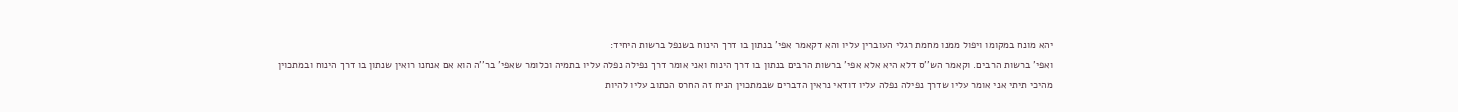יהא מונח במקומו ויפול ממנו מחמת רגלי העוברין עליו והא דקאמר אפי' בנתון בו דרך הינוח בשנפל ברשות היחיד:
ואפי' ברשות הרבים. וקאמר הש''ס דלא היא אלא אפי' ברשות הרבים בנתון בו דרך הינוח ואני אומר דרך נפילה נפלה עליו בתמיה וכלומר שאפי' בר''ה הוא אם אנחנו רואין שנתון בו דרך הינוח ובמתכוין מהיכי תיתי אני אומר עליו שדרך נפילה נפלה עליו דודאי נראין הדברים שבמתכוין הניח זה החרס הכתוב עליו להיות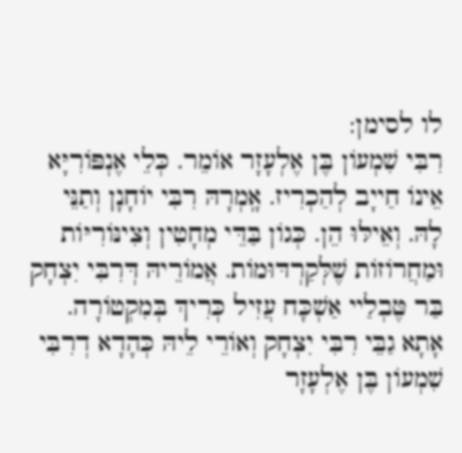לו לסימן:
רִבִּי שִׁמְעוֹן בֶּן אֶלְעָזָר אוֹמֵר. כְּלֵי אֶנְפּוֹרִיָּא אֵינוֹ חַייָב לְהַכְרִיז. אָֽמְרָהּ רִבִּי יוֹחָנָן וְתַנֵּי לָהּ. וְאֵילּוּ הֵן. כְּגוֹן בַּדֵּי מְחָטִין וְצִינּוֹרִיּוֹת וּמַחֲרוֹזוֹת שֶׁלְּקַרְדּוּמוֹת. אֲמוֹרֵיהּ דְּרִבִּי יִצְחָק בַּר טֶּבְלַיי אַשְׁכָּח עֲזִיל כְּרִיךְ בְּמִקְטוֹרָה. אָתָא גַבֵּי רִבִּי יִצְחָק וְאוֹרֵי לֵיהּ כְּהָדָא דְרִבִּי שִׁמְעוֹן בֶּן אֶלְעָזָר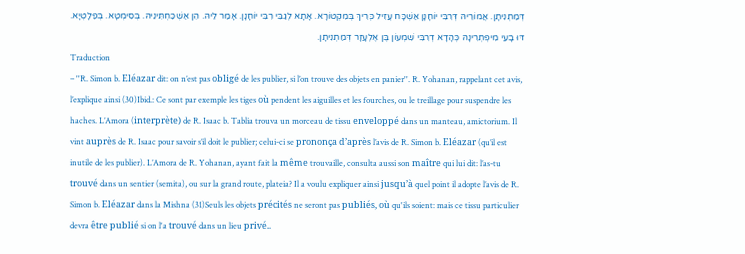דְּמַתְנִיתָן. אֲמוֹרֵיהּ דְּרִבִּי יוֹחָנָן אַשְׁכָּח עֲזִיל כְּרִיךְ בְּמִקְטוֹרָא. אָתָא לְגַבֵּי רִבִּי יוֹחָנָן. אָמַר לֵיהּ. הֵן אַשְׁכַּחְתִּינֵיהּ. בְּסִימְטָא. בְּפַלָטְיָא. דּוּ בָעֵי מִיפְתְרִינָהּ כְּהָדָא דְרִבִּי שִׁמְעוֹן בֶּן אֶלְעָזָר דְּמַתְנִיתָן.
Traduction
– ''R. Simon b. Eléazar dit: on n’est pas obligé de les publier, si l’on trouve des objets en panier''. R. Yohanan, rappelant cet avis, l’explique ainsi (30)Ibid.: Ce sont par exemple les tiges où pendent les aiguilles et les fourches, ou le treillage pour suspendre les haches. L’Amora (interprète) de R. Isaac b. Tablia trouva un morceau de tissu enveloppé dans un manteau, amictorium. Il vint auprès de R. Isaac pour savoir s’il doit le publier; celui-ci se prononça d’après l’avis de R. Simon b. Eléazar (qu’il est inutile de les publier). L’Amora de R. Yohanan, ayant fait la même trouvaille, consulta aussi son maître qui lui dit: l’as-tu trouvé dans un sentier (semita), ou sur la grand route, plateia? Il a voulu expliquer ainsi jusqu’à quel point il adopte l’avis de R. Simon b. Eléazar dans la Mishna (31)Seuls les objets précités ne seront pas publiés, où qu'ils soient: mais ce tissu particulier devra être publié si on l'a trouvé dans un lieu privé..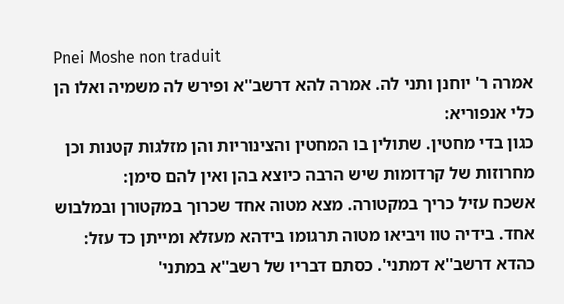Pnei Moshe non traduit
אמרה ר' יוחנן ותני לה. אמרה להא דרשב''א ופירש לה משמיה ואלו הן כלי אנפוריא:
כגון בדי מחטין. שתולין בו המחטין והצינוריות והן מזלגות קטנות וכן מחרוזות של קרדומות שיש הרבה כיוצא בהן ואין להם סימן:
אשכח עזיל כריך במקטורה. מצא מטוה אחד שכרוך במקטורן ובמלבוש אחד. בידיה טוו ויביאו מטוה תרגומו בידהא מעזלא ומייתן כד עזל:
כהדא דרשב''א דמתני'. כסתם דבריו של רשב''א במתני'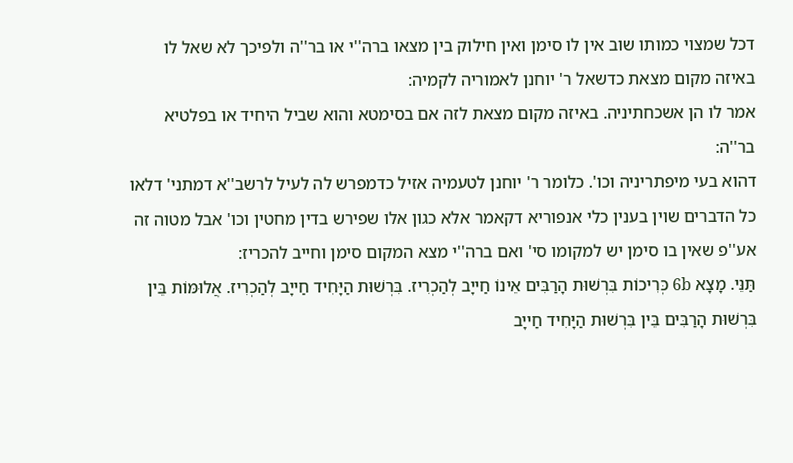דכל שמצוי כמותו שוב אין לו סימן ואין חילוק בין מצאו ברה''י או בר''ה ולפיכך לא שאל לו באיזה מקום מצאת כדשאל ר' יוחנן לאמוריה לקמיה:
אמר לו הן אשכחתיניה. באיזה מקום מצאת לזה אם בסימטא והוא שביל היחיד או בפלטיא בר''ה:
דהוא בעי מיפתריניה וכו'. כלומר ר' יוחנן לטעמיה אזיל כדמפרש לה לעיל לרשב''א דמתני' דלאו כל הדברים שוין בענין כלי אנפוריא דקאמר אלא כגון אלו שפירש בדין מחטין וכו' אבל מטוה זה אע''פ שאין בו סימן יש למקומו סי' ואם ברה''י מצא המקום סימן וחייב להכריז:
תַּנֵּי. מָצָא 6b כְּרִיכוֹת בִּרְשׁוּת הָרַבִּים אֵינוֹ חַייָב לְהַכְרִיז. בִּרְשׁוּת הַיָּחִיד חַייָב לְהַכְרִיז. אֲלוּמּוֹת בֵּין בִּרְשׁוּת הָרַבִּים בֵּין בִּרְשׁוּת הַיָּחִיד חַייָב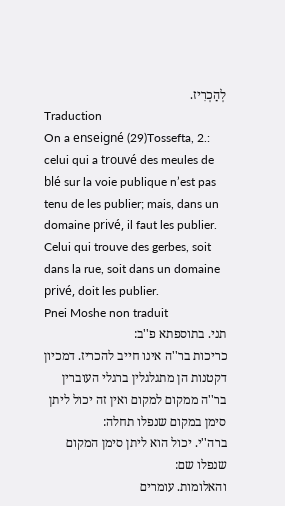לְהַכְרִיז.
Traduction
On a enseigné (29)Tossefta, 2.: celui qui a trouvé des meules de blé sur la voie publique n’est pas tenu de les publier; mais, dans un domaine privé, il faut les publier. Celui qui trouve des gerbes, soit dans la rue, soit dans un domaine privé, doit les publier.
Pnei Moshe non traduit
תני. בתוספתא פ''ב:
כריכות בר''ה אינו חייב להכריז. דמכיון דקטנות הן מתגלגלין ברגלי העוברין בר''ה ממקום למקום ואין זה יכול ליתן סימן במקום שנפלו תחלה:
ברה''י. יכול הוא ליתן סימן המקום שנפלו שם:
והאלומות. עומרים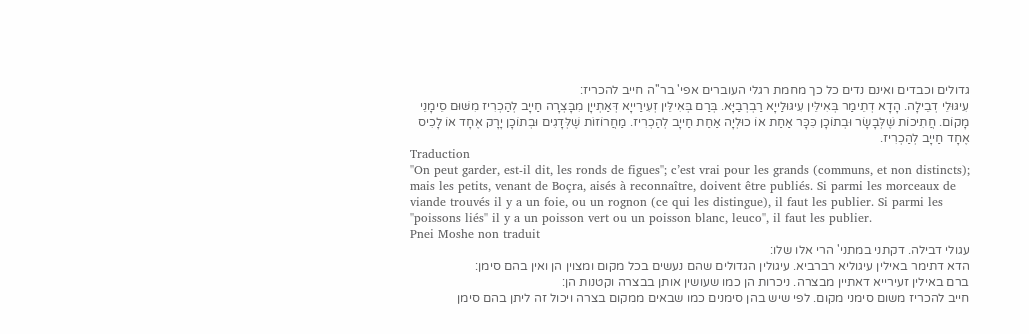גדולים וכבדים ואינם נדים כל כך מחמת רגלי העוברים אפי' בר''ה חייב להכריז:
עִיגּוּלֵי דְבֵילָה. הָדָא דְתֵימַר בְּאִילֵּין עִיגּוּלַייָא רַבְרְבַיָּא. בְּרַם בְּאִילֵּין זְעִירַייָא דְּאַתְייָן מִבָּצְרָה חַייָב לְהַכְרִיז מִשּׁוּם סֵימָנֵי מָקוֹם. חֲתִיכוֹת שֶׁלְּבָשָׂר וּבְתוֹכָן כִּכָּר אַחַת אוֹ כוּלְיָה אַחַת חַייָב לְהַכְרִיז. מַחֲרוֹזוֹת שֶׁלְּדָגִים וּבְתוֹכָן יָרָק אֶחָד אוֹ לָכִיס אֶחָד חַייָב לְהַכְרִיז.
Traduction
''On peut garder, est-il dit, les ronds de figues''; c’est vrai pour les grands (communs, et non distincts); mais les petits, venant de Boçra, aisés à reconnaître, doivent être publiés. Si parmi les morceaux de viande trouvés il y a un foie, ou un rognon (ce qui les distingue), il faut les publier. Si parmi les ''poissons liés'' il y a un poisson vert ou un poisson blanc, leuco'', il faut les publier.
Pnei Moshe non traduit
עגולי דבילה. דקתני במתני' הרי אלו שלו:
הדא דתימר באילין עיגוליא רברביא. עיגולין הגדולים שהם נעשים בכל מקום ומצוין הן ואין בהם סימן:
ברם באילין זעירייא דאתיין מבצרה. ניכרות הן כמו שעושין אותן בבצרה וקטנות הן:
חייב להכריז משום סימני מקום. לפי שיש בהן סימנים כמו שבאים ממקום בצרה ויכול זה ליתן בהם סימן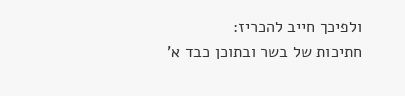ולפיכך חייב להכריז:
חתיכות של בשר ובתוכן כבד א'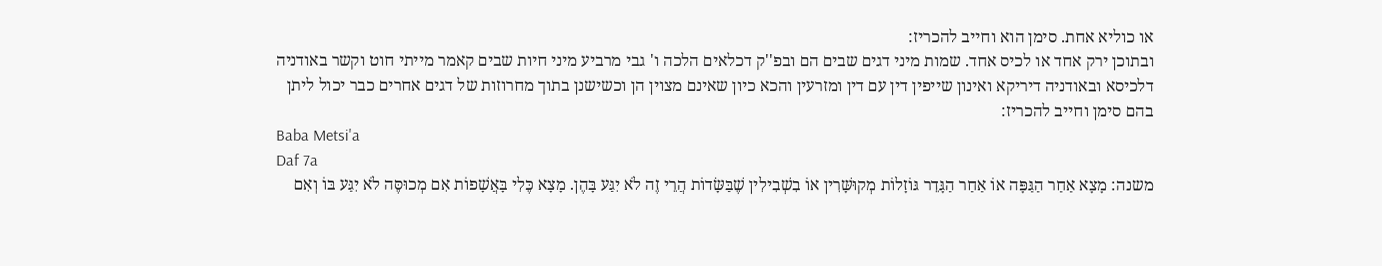או כוליא אחת. סימן הוא וחייב להכריז:
ובתוכן ירק אחד או לכיס אחד. שמות מיני דגים שבים הם ובפ''ק דכלאים הלכה ו' גבי מרביע מיני חיות שבים קאמר מייתי חוט וקשר באודניה דלכיסא ובאודניה דיריקא ואינון שייפין דין עם דין ומזרעין והכא כיון שאינם מצוין הן וכשישנן בתוך מחרוזות של דגים אחרים כבר יכול ליתן בהם סימן וחייב להכריז:
Baba Metsi'a
Daf 7a
משנה: מָצָא אַחַר הַגַּפָּה אוֹ אַחַר הַגָּדֵר גּוֹזָלוֹת מְקוּשָּׁרִין אוֹ בִשְׁבִילִין שֶׁבַּשָּׂדוֹת הֲרֵי זֶה לֹא יִגַּע בָּהֶן. מָצָא כֶּלִי בָּאֲשָׁפוֹת אִם מְכוּסֶּה לֹא יִגַּע בּוֹ וְאִם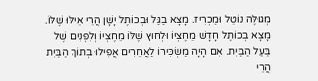מְגוּלֶּה נוֹטֵל וּמַכְרִיז. מָצָא בַגַּל וּבְכוֹתֶל יָשָׁן הֲרֵי אֵילּוּ שֶׁלּוֹ. מָצָא בְכוֹתֶל חָדָשׁ מֵחֶצְיוֹ וּלְחוּץ שֶׁלּוֹ מֵחֶצְיוֹ וְלִפְנִים שֶׁל בַּעַל הַבַּיִת. אִם הָיָה מַשְׂכִּירוֹ לַאֲחֵרִים אֲפִילוּ בְתוֹךְ הַבַּיִת הֲרֵי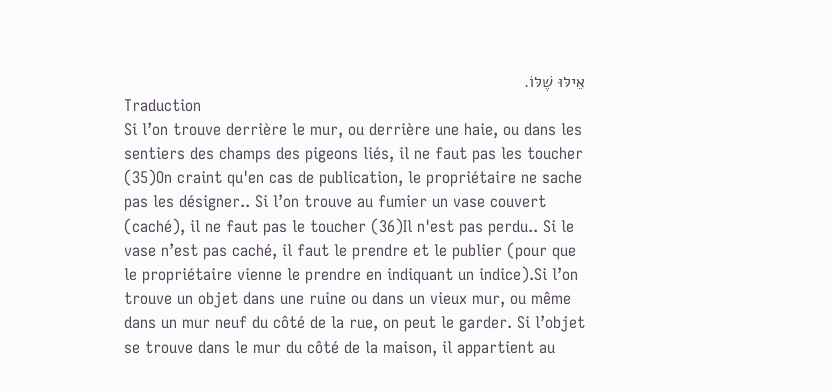אֵילּוּ שֶׁלּוֹ.
Traduction
Si l’on trouve derrière le mur, ou derrière une haie, ou dans les sentiers des champs des pigeons liés, il ne faut pas les toucher (35)On craint qu'en cas de publication, le propriétaire ne sache pas les désigner.. Si l’on trouve au fumier un vase couvert (caché), il ne faut pas le toucher (36)Il n'est pas perdu.. Si le vase n’est pas caché, il faut le prendre et le publier (pour que le propriétaire vienne le prendre en indiquant un indice).Si l’on trouve un objet dans une ruine ou dans un vieux mur, ou même dans un mur neuf du côté de la rue, on peut le garder. Si l’objet se trouve dans le mur du côté de la maison, il appartient au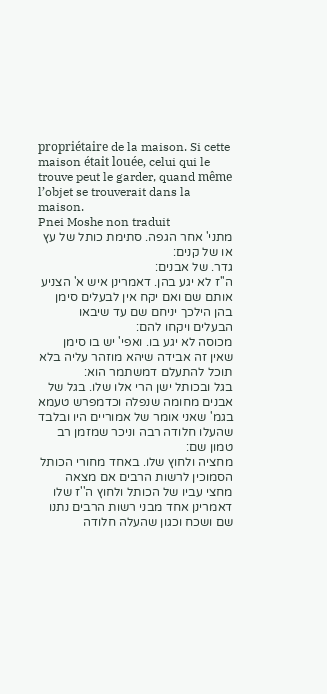propriétaire de la maison. Si cette maison était louée, celui qui le trouve peut le garder, quand même l’objet se trouverait dans la maison.
Pnei Moshe non traduit
מתני' אחר הגפה. סתימת כותל של עץ או של קנים:
גדר. של אבנים:
ה''ז לא יגע בהן. דאמרינן איש א' הצניע אותם שם ואם יקח אין לבעלים סימן בהן הילכך יניחם שם עד שיבאו הבעלים ויקחו להם:
מכוסה לא יגע בו. ואפי' יש בו סימן שאין זה אבידה שיהא מוזהר עליה בלא תוכל להתעלם דמשתמר הוא:
בגל ובכותל ישן הרי אלו שלו. בגל של אבנים מחומה שנפלה וכדמפרש טעמא בגמ' שאני אומר של אמוריים היו ובלבד שהעלו חלודה רבה וניכר שמזמן רב טמון שם:
מחציה ולחוץ שלו. באחד מחורי הכותל הסמוכין לרשות הרבים אם מצאה מחצי עביו של הכותל ולחוץ ה''ז שלו דאמרינן אחד מבני רשות הרבים נתנו שם ושכח וכגון שהעלה חלודה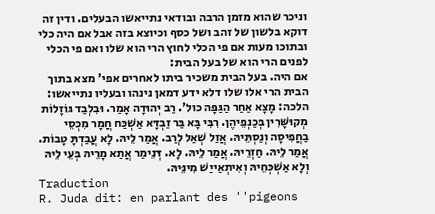וניכר שהוא מזמן הרבה ובודאי נתייאשו הבעלים. ודין זה דוקא בלשון של זהב ושל כסף וכיוצא בזה אבל אם היה כלי ובתוכו מעות אם פי הכלי לחוץ הרי הוא שלו ואם פי הכלי לפנים הרי הוא של בעל הבית:
אם היה. בעל הבית משכיר ביתו לאחרים אפי' מצא בתוך הבית הרי אלו שלו דלא ידע דמאן נינהו ובעליו נתייאשו:
הלכה: מָצָא אַחַר הַגַּפָּה כול'. רַב יְהוּדָה אָמַר. וּבִלְבַד גּוֹזָלוֹת מְקוּשָּׁרִין בְּכַנְפֵיהֶן. רִבִּי בָּא בַּר זַבְדָּא אַשְׁכַּח חֲמָר מִכְסֵי בַחֲפִיסָה וְנַסְתֵּיהּ. אֲזַל שְׁאַל לְרַב. אֲמַר לֵיהּ. לָא עֲבַדְתָּ טָבוֹת. אֲמַר לֵיהּ. חַזְרֵיהּ. אֲמַר לֵיהּ. לָא. דְּנֵימַר אֲתַא מָרֵיהּ בְּעֵי לֵיהּ וְלָא אַשְׁכְּחֵיהּ וְאִיתְאַייַשׁ מִינֵּיהּ.
Traduction
R. Juda dit: en parlant des ''pigeons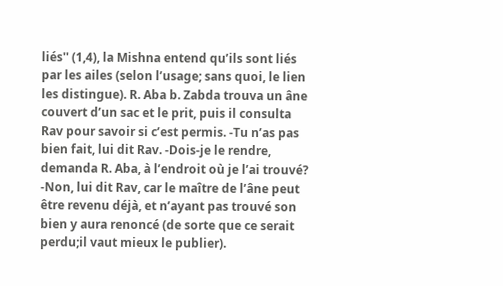liés'' (1,4), la Mishna entend qu’ils sont liés par les ailes (selon l’usage; sans quoi, le lien les distingue). R. Aba b. Zabda trouva un âne couvert d’un sac et le prit, puis il consulta Rav pour savoir si c’est permis. -Tu n’as pas bien fait, lui dit Rav. -Dois-je le rendre, demanda R. Aba, à l’endroit où je l’ai trouvé? -Non, lui dit Rav, car le maître de l’âne peut être revenu déjà, et n’ayant pas trouvé son bien y aura renoncé (de sorte que ce serait perdu;il vaut mieux le publier).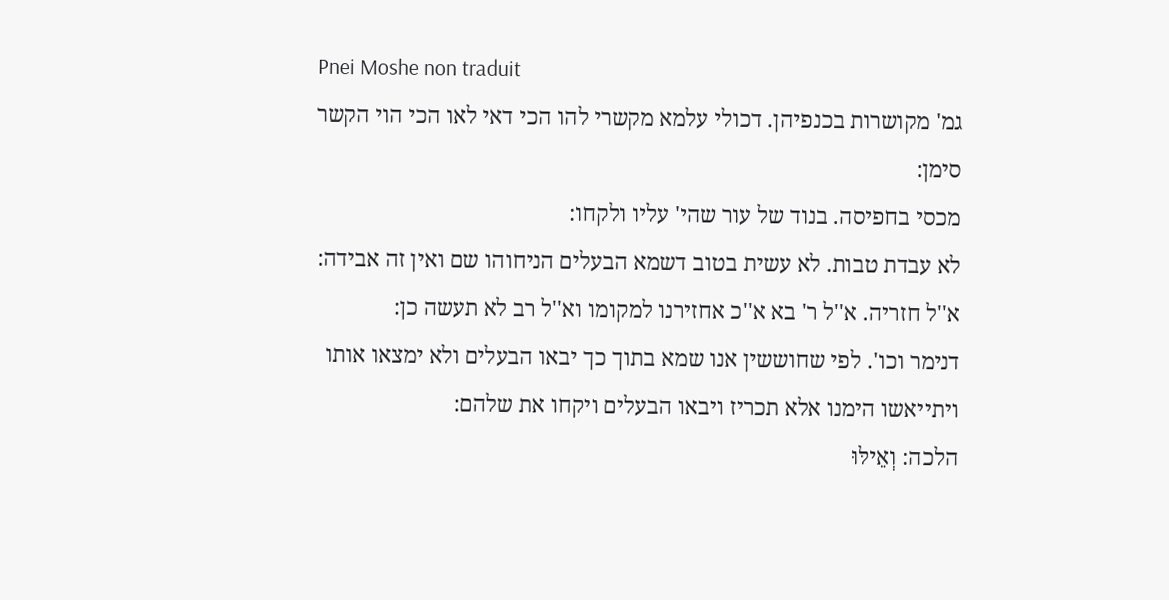Pnei Moshe non traduit
גמ' מקושרות בכנפיהן. דכולי עלמא מקשרי להו הכי דאי לאו הכי הוי הקשר סימן:
מכסי בחפיסה. בנוד של עור שהי' עליו ולקחו:
לא עבדת טבות. לא עשית בטוב דשמא הבעלים הניחוהו שם ואין זה אבידה:
א''ל חזריה. א''ל ר' בא א''כ אחזירנו למקומו וא''ל רב לא תעשה כן:
דנימר וכו'. לפי שחוששין אנו שמא בתוך כך יבאו הבעלים ולא ימצאו אותו ויתייאשו הימנו אלא תכריז ויבאו הבעלים ויקחו את שלהם:
הלכה: וְאֵילּוּ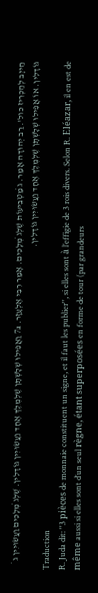חַייָב לְהַכְרִיז כול'. רַב יְהוּדָה אָמַר. ג̇ מַטְבֵּיעוֹת שֶׁלְּג̇ מְלָכִים. אָמַר רִבִּי אֶלְעָזָר. 7a וַאֲפִילוּ שְׁלָשְׁתָּן שֶׁלְּמֶלֶךְ אֶחָד וַעֲשׂוּיִין גּוֹדָלִין. שֶׁלְּג̇ מְלָכִים וַעֲשׂוּיִין ג̇ גּוֹדָלִין. אוֹ אֲפִילוּ שְׁלָשְׁתָּן שֶׁלְּמֶלֶךְ אֶחָד וַעֲשׂוּיִין גּוֹדָלִין.
Traduction
R. Juda dit: ''3 pièces de monnaie constituent un signe, et il faut les publier'', si elles sont à l’effigie de 3 rois divers. Selon R. Eléazar, il en est de même aussi si elles sont d’un seul règne, étant superposées en forme de tour (par grandeurs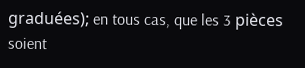graduées); en tous cas, que les 3 pièces soient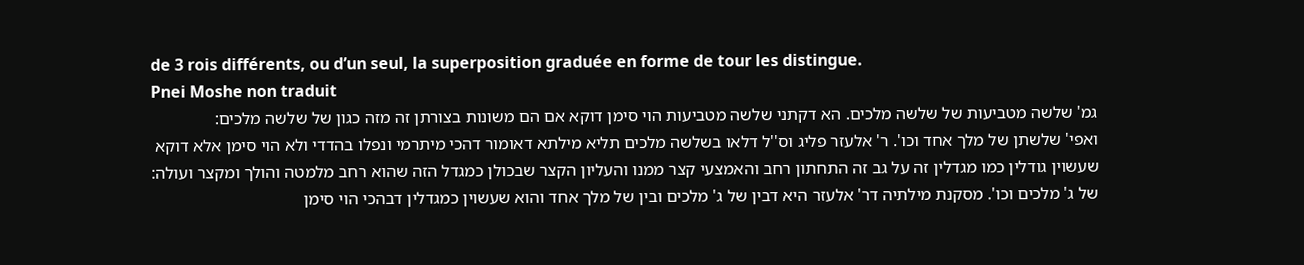de 3 rois différents, ou d’un seul, la superposition graduée en forme de tour les distingue.
Pnei Moshe non traduit
גמ' שלשה מטביעות של שלשה מלכים. הא דקתני שלשה מטביעות הוי סימן דוקא אם הם משונות בצורתן זה מזה כגון של שלשה מלכים:
ואפי' שלשתן של מלך אחד וכו'. ר' אלעזר פליג וס''ל דלאו בשלשה מלכים תליא מילתא דאומור דהכי מיתרמי ונפלו בהדדי ולא הוי סימן אלא דוקא שעשוין גודלין כמו מגדלין זה על גב זה התחתון רחב והאמצעי קצר ממנו והעליון הקצר שבכולן כמגדל הזה שהוא רחב מלמטה והולך ומקצר ועולה:
של ג' מלכים וכו'. מסקנת מילתיה דר' אלעזר היא דבין של ג' מלכים ובין של מלך אחד והוא שעשוין כמגדלין דבהכי הוי סימן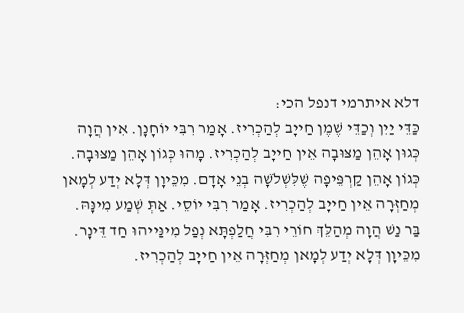דלא איתרמי דנפל הכי:
כַּדֵּי יַיִן וְכַדֵּי שֶׁמֶן חַייָב לְהַכְרִיז. אָמַר רִבִּי יוֹחָנָן. אִין הֲוָה כְּגוּן אָהֵן מַצּוּבָה אֵין חַייָב לְהַכְרִיז. מָהוּ כְּגוֹן אָהֵן מַצּוּבָה. כְּגוֹן אָהֵן קַרְפֵּיפָה שֶׁלִּשְׁלֹשָׁה בְנֵי אָדָם. מִכֵּיוָן דְּלָא יְדַע לְמָאן מְחַזְּרָה אֵין חַייָב לְהַכְרִיז. אָמַר רִבִּי יוֹסֵי. אַתְּ שְׁמַע מִינָּהּ. בַּר נַשׁ הֲוָה מְהַלֵּךְ חוֹרֵי רִבִּי חֲלַפְתָּא נְפַל מִינַּייהוּ חַד דֵּינָר. מִכֵּיוָן דְּלָא יְדַע לְמָאן מְחַזְּרָה אֵין חַייָב לְהַכְרִיז.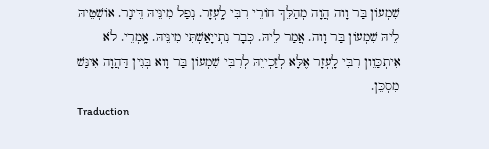שִׁמְעוֹן בַּר וָוה הֲוָה מְהַלֵּךְ חוֹרֵי רִבִּי לָֽעְזָר. נְפַל מִינֵּיהּ דֵּינָר. אוֹשְׁטֵיהּ לֵיהּ שִׁמְעוֹן בַּר וָוה. אֲמַר לֵיהּ. כְּבָר נִתְייָאַשְׁתִּי מִינֵּיהּ. אָֽמְרֵי. לֹא אִיתְכַּוֵון רִבִּי לָֽעְזָר אֶלָּא לְזַכְייֵהּ לְרִבִּי שִׁמְעוֹן בַּר וָוא בְּגִין דַּהֲוָה אִינַּשׁ מִסְכֵּן.
Traduction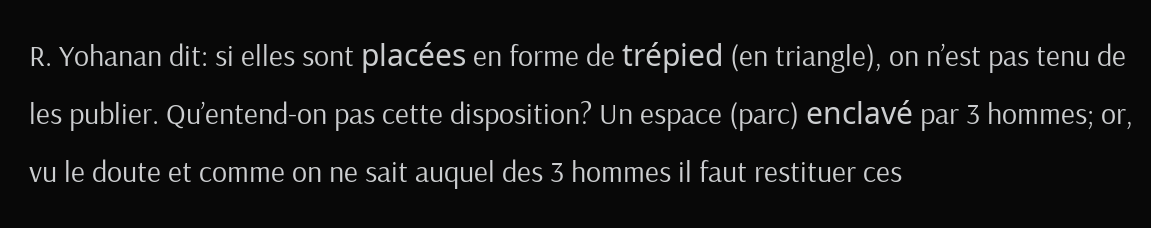R. Yohanan dit: si elles sont placées en forme de trépied (en triangle), on n’est pas tenu de les publier. Qu’entend-on pas cette disposition? Un espace (parc) enclavé par 3 hommes; or, vu le doute et comme on ne sait auquel des 3 hommes il faut restituer ces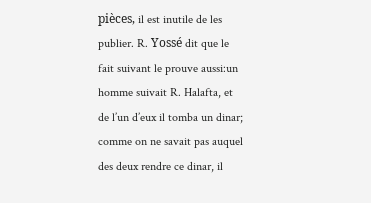pièces, il est inutile de les publier. R. Yossé dit que le fait suivant le prouve aussi:un homme suivait R. Halafta, et de l’un d’eux il tomba un dinar; comme on ne savait pas auquel des deux rendre ce dinar, il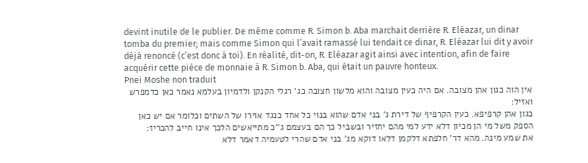devint inutile de le publier. De même comme R. Simon b. Aba marchait derrière R. Eléazar, un dinar tomba du premier; mais comme Simon qui l’avait ramassé lui tendait ce dinar, R. Eléazar lui dit y avoir déjà renoncé (c’est donc à toi). En réalité, dit-on, R. Eléazar agit ainsi avec intention, afin de faire acquérir cette pièce de monnaie à R. Simon b. Aba, qui était un pauvre honteux.
Pnei Moshe non traduit
אין הוה כגון אהן מצובה. אם היה כעין מצובה והוא מלשון חצובה כג' רגלי הקנקן ולדמיון בעלמא נאמר כאן כדמפרש ואזיל:
כגון אהן קרפיפא. כעין הקרפיף של דירת ג' בני אדם שהוא בנוי כל אחד כנגד אוירו של השתים וכלומר אם יש כאן הספק משל מי הן מכיון דלא ידע למי מהם יחזיר ובשביל כך הם בעצמם ג''כ מתייאשים הלכך אינו חייב להכריז:
את שמע מינה. מהא דר' חלפתא דלקמן דלאו דוקא מג' בני אדם שהרי לטעמיה דאמר דלא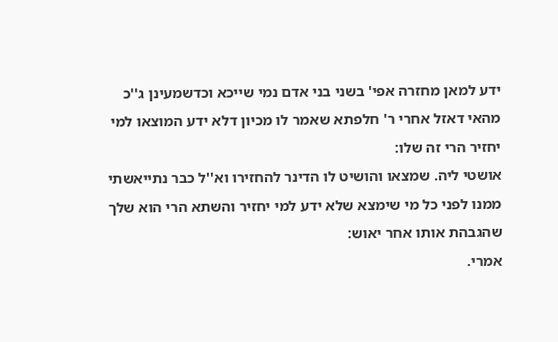ידע למאן מחזרה אפי' בשני בני אדם נמי שייכא וכדשמעינן ג''כ מהאי דאזל אחרי ר' חלפתא שאמר לו מכיון דלא ידע המוצאו למי יחזיר הרי זה שלו:
אושטי ליה. שמצאו והושיט לו הדינר להחזירו וא''ל כבר נתייאשתי ממנו לפני כל מי שימצא שלא ידע למי יחזיר והשתא הרי הוא שלך שהגבהת אותו אחר יאוש:
אמרי.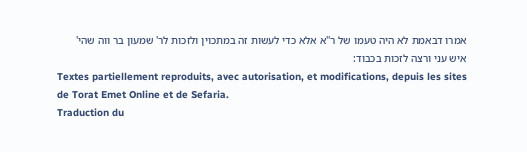אמרו דבאמת לא היה טעמו של ר''א אלא כדי לעשות זה במתכוין ולזכות לר' שמעון בר ווה שהי' איש עני ורצה לזכות בכבוד:
Textes partiellement reproduits, avec autorisation, et modifications, depuis les sites de Torat Emet Online et de Sefaria.
Traduction du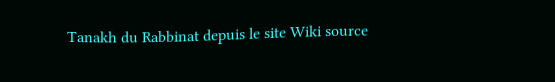Tanakh du Rabbinat depuis le site Wiki source